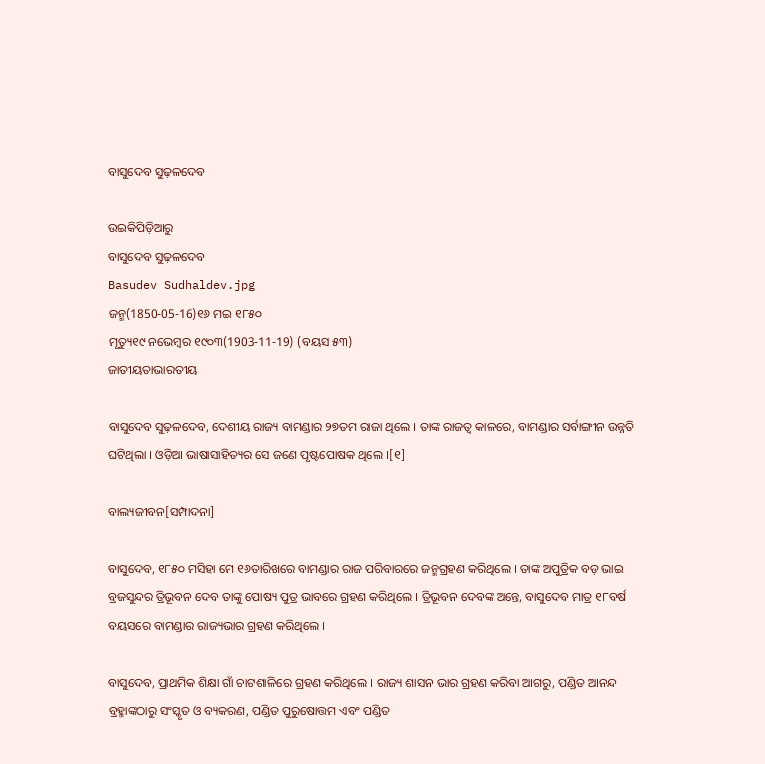ବାସୁଦେବ ସୁଢ଼ଳଦେବ

ଉଇକିପିଡ଼ିଆ‌ରୁ
ବାସୁଦେବ ସୁଢ଼ଳଦେବ
Basudev Sudhaldev.jpg
ଜନ୍ମ(1850-05-16)୧୬ ମଇ ୧୮୫୦
ମୃତ୍ୟୁ୧୯ ନଭେମ୍ବର ୧୯୦୩(1903-11-19) (ବୟସ ୫୩)
ଜାତୀୟତାଭାରତୀୟ

ବାସୁଦେବ ସୁଢ଼ଳଦେବ, ଦେଶୀୟ ରାଜ୍ୟ ବାମଣ୍ଡାର ୨୭ତମ ରାଜା ଥିଲେ । ତାଙ୍କ ରାଜତ୍ୱ କାଳରେ, ବାମଣ୍ଡାର ସର୍ବାଙ୍ଗୀନ ଉନ୍ନତି ଘଟିଥିଲା । ଓଡ଼ିଆ ଭାଷାସାହିତ୍ୟର ସେ ଜଣେ ପୃଷ୍ଟପୋଷକ ଥିଲେ ।[୧]

ବାଲ୍ୟଜୀବନ[ସମ୍ପାଦନା]

ବାସୁଦେବ, ୧୮୫୦ ମସିହା ମେ ୧୬ତାରିଖରେ ବାମଣ୍ଡାର ରାଜ ପରିବାରରେ ଜନ୍ମଗ୍ରହଣ କରିଥିଲେ । ତାଙ୍କ ଅପୁତ୍ରିକ ବଡ଼ ଭାଇ ବ୍ରଜସୁନ୍ଦର ତ୍ରିଭୂବନ ଦେବ ତାଙ୍କୁ ପୋଷ୍ୟ ପୁତ୍ର ଭାବରେ ଗ୍ରହଣ କରିଥିଲେ । ତ୍ରିଭୂବନ ଦେବଙ୍କ ଅନ୍ତେ, ବାସୁଦେବ ମାତ୍ର ୧୮ବର୍ଷ ବୟସରେ ବାମଣ୍ଡାର ରାଜ୍ୟଭାର ଗ୍ରହଣ କରିଥିଲେ ।

ବାସୁଦେବ, ପ୍ରାଥମିକ ଶିକ୍ଷା ଗାଁ ଚାଟଶାଳିରେ ଗ୍ରହଣ କରିଥିଲେ । ରାଜ୍ୟ ଶାସନ ଭାର ଗ୍ରହଣ କରିବା ଆଗରୁ, ପଣ୍ଡିତ ଆନନ୍ଦ ବ୍ରହ୍ମାଙ୍କଠାରୁ ସଂସ୍କୃତ ଓ ବ୍ୟକରଣ, ପଣ୍ଡିତ ପୁରୁଷୋତ୍ତମ ଏବଂ ପଣ୍ଡିତ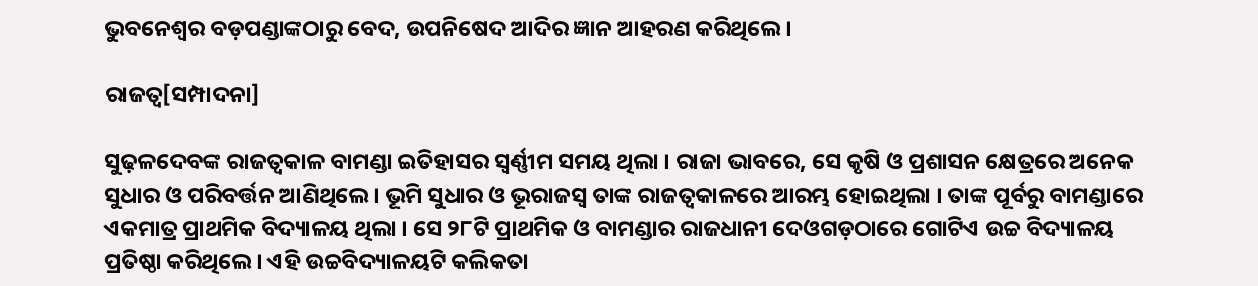ଭୁବନେଶ୍ୱର ବଡ଼ପଣ୍ଡାଙ୍କଠାରୁ ବେଦ, ଉପନିଷେଦ ଆଦିର ଜ୍ଞାନ ଆହରଣ କରିଥିଲେ ।

ରାଜତ୍ୱ[ସମ୍ପାଦନା]

ସୁଢ଼ଳଦେବଙ୍କ ରାଜତ୍ୱକାଳ ବାମଣ୍ଡା ଇତିହାସର ସ୍ୱର୍ଣ୍ଣୀମ ସମୟ ଥିଲା । ରାଜା ଭାବରେ, ସେ କୃଷି ଓ ପ୍ରଶାସନ କ୍ଷେତ୍ରରେ ଅନେକ ସୁଧାର ଓ ପରିବର୍ତ୍ତନ ଆଣିଥିଲେ । ଭୂମି ସୁଧାର ଓ ଭୂରାଜସ୍ୱ ତାଙ୍କ ରାଜତ୍ୱକାଳରେ ଆରମ୍ଭ ହୋଇଥିଲା । ତାଙ୍କ ପୂର୍ବରୁ ବାମଣ୍ଡାରେ ଏକମାତ୍ର ପ୍ରାଥମିକ ବିଦ୍ୟାଳୟ ଥିଲା । ସେ ୨୮ଟି ପ୍ରାଥମିକ ଓ ବାମଣ୍ଡାର ରାଜଧାନୀ ଦେଓଗଡ଼ଠାରେ ଗୋଟିଏ ଉଚ୍ଚ ବିଦ୍ୟାଳୟ ପ୍ରତିଷ୍ଠା କରିଥିଲେ । ଏହି ଉଚ୍ଚବିଦ୍ୟାଳୟଟି କଲିକତା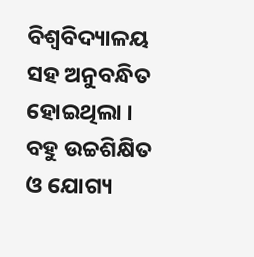ବିଶ୍ୱବିଦ୍ୟାଳୟ ସହ ଅନୁବନ୍ଧିତ ହୋଇଥିଲା । ବହୁ ଉଚ୍ଚଶିକ୍ଷିତ ଓ ଯୋଗ୍ୟ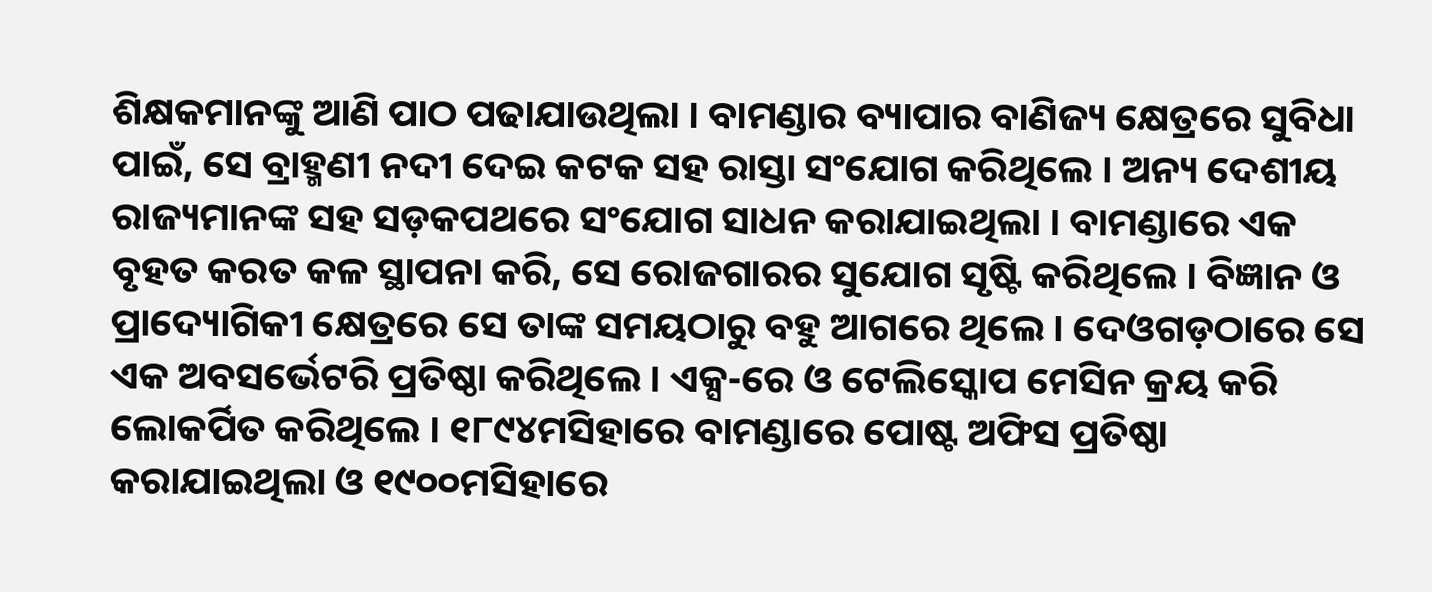ଶିକ୍ଷକମାନଙ୍କୁ ଆଣି ପାଠ ପଢାଯାଉଥିଲା । ବାମଣ୍ଡାର ବ୍ୟାପାର ବାଣିଜ୍ୟ କ୍ଷେତ୍ରରେ ସୁବିଧା ପାଇଁ, ସେ ବ୍ରାହ୍ମଣୀ ନଦୀ ଦେଇ କଟକ ସହ ରାସ୍ତା ସଂଯୋଗ କରିଥିଲେ । ଅନ୍ୟ ଦେଶୀୟ ରାଜ୍ୟମାନଙ୍କ ସହ ସଡ଼କପଥରେ ସଂଯୋଗ ସାଧନ କରାଯାଇଥିଲା । ବାମଣ୍ଡାରେ ଏକ ବୃହତ କରତ କଳ ସ୍ଥାପନା କରି, ସେ ରୋଜଗାରର ସୁଯୋଗ ସୃଷ୍ଟି କରିଥିଲେ । ବିଜ୍ଞାନ ଓ ପ୍ରାଦ୍ୟୋଗିକୀ କ୍ଷେତ୍ରରେ ସେ ତାଙ୍କ ସମୟଠାରୁ ବହୁ ଆଗରେ ଥିଲେ । ଦେଓଗଡ଼ଠାରେ ସେ ଏକ ଅବସର୍ଭେଟରି ପ୍ରତିଷ୍ଠା କରିଥିଲେ । ଏକ୍ସ-ରେ ଓ ଟେଲିସ୍କୋପ ମେସିନ କ୍ରୟ କରି ଲୋକର୍ପିତ କରିଥିଲେ । ୧୮୯୪ମସିହାରେ ବାମଣ୍ଡାରେ ପୋଷ୍ଟ ଅଫିସ ପ୍ରତିଷ୍ଠା କରାଯାଇଥିଲା ଓ ୧୯୦୦ମସିହାରେ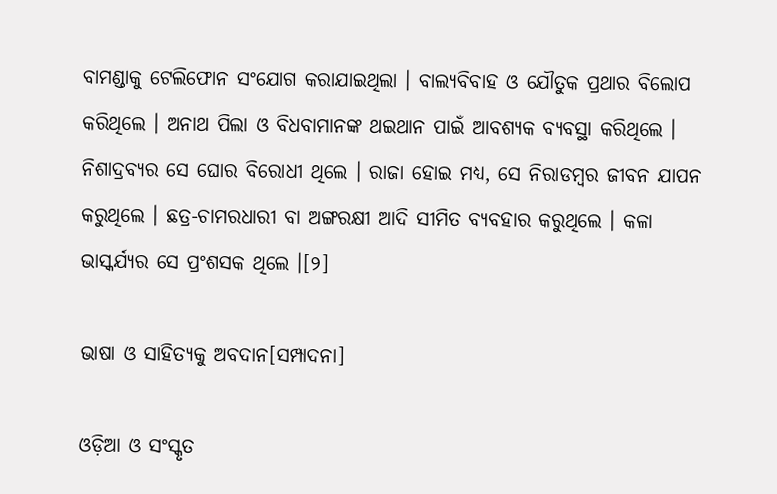ବାମଣ୍ଡାକୁ ଟେଲିଫୋନ ସଂଯୋଗ କରାଯାଇଥିଲା । ବାଲ୍ୟବିବାହ ଓ ଯୌତୁକ ପ୍ରଥାର ବିଲୋପ କରିଥିଲେ । ଅନାଥ ପିଲା ଓ ବିଧବାମାନଙ୍କ ଥଇଥାନ ପାଇଁ ଆବଶ୍ୟକ ବ୍ୟବସ୍ଥା କରିଥିଲେ । ନିଶାଦ୍ରବ୍ୟର ସେ ଘୋର ବିରୋଧୀ ଥିଲେ । ରାଜା ହୋଇ ମଧ୍ୟ, ସେ ନିରାଡମ୍ବର ଜୀବନ ଯାପନ କରୁଥିଲେ । ଛତ୍ର-ଚାମରଧାରୀ ବା ଅଙ୍ଗରକ୍ଷୀ ଆଦି ସୀମିତ ବ୍ୟବହାର କରୁଥିଲେ । କଳା ଭାସ୍କର୍ଯ୍ୟର ସେ ପ୍ରଂଶସକ ଥିଲେ ।[୨]

ଭାଷା ଓ ସାହିତ୍ୟକୁ ଅବଦାନ[ସମ୍ପାଦନା]

ଓଡ଼ିଆ ଓ ସଂସ୍କୃତ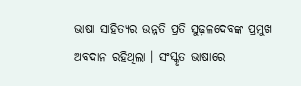ଭାଷା ସାହିତ୍ୟର ଉନ୍ନତି ପ୍ରତି ସୁଢ଼ଳଦେବଙ୍କ ପ୍ରମୁଖ ଅବଦାନ ରହିଥିଲା । ସଂସ୍କୃତ ଭାଷାରେ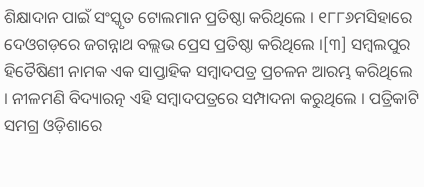ଶିକ୍ଷାଦାନ ପାଇଁ ସଂସ୍କୃତ ଟୋଲମାନ ପ୍ରତିଷ୍ଠା କରିଥିଲେ । ୧୮୮୬ମସିହାରେ ଦେଓଗଡ଼ରେ ଜଗନ୍ନାଥ ବଲ୍ଲଭ ପ୍ରେସ ପ୍ରତିଷ୍ଠା କରିଥିଲେ ।[୩] ସମ୍ବଲପୁର ହିତୈଷିଣୀ ନାମକ ଏକ ସାପ୍ତାହିକ ସମ୍ବାଦପତ୍ର ପ୍ରଚଳନ ଆରମ୍ଭ କରିଥିଲେ । ନୀଳମଣି ବିଦ୍ୟାରତ୍ନ ଏହି ସମ୍ବାଦପତ୍ରରେ ସମ୍ପାଦନା କରୁଥିଲେ । ପତ୍ରିକାଟି ସମଗ୍ର ଓଡ଼ିଶାରେ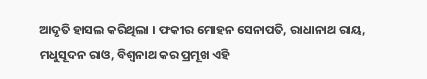ଆଦୃତି ହାସଲ କରିଥିଲା । ଫକୀର ମୋହନ ସେନାପତି, ରାଧାନାଥ ରାୟ, ମଧୁସୂଦନ ରାଓ, ବିଶ୍ୱନାଥ କର ପ୍ରମୂଖ ଏହି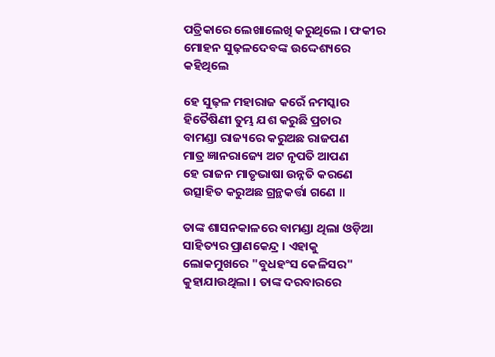ପତ୍ରିକାରେ ଲେଖାଲେଖି କରୁଥିଲେ । ଫକୀର ମୋହନ ସୁଢ଼ଳଦେବଙ୍କ ଉଦ୍ଦେଶ୍ୟରେ କହିଥିଲେ

ହେ ସୁଢ଼ଳ ମହାରାଜ କରେଁ ନମସ୍କାର
ହିତୈଷିଣୀ ତୁମ୍ଭ ଯଶ କରୁଛି ପ୍ରଚାର
ବାମଣ୍ଡା ରାଜ୍ୟରେ କରୁଅଛ ରାଜପଣ
ମାତ୍ର ଜ୍ଞାନରାଜ୍ୟେ ଅଟ ନୃପତି ଆପଣ
ହେ ରାଜନ ମାତୃଭାଷା ଉନ୍ନତି କରଣେ
ଉତ୍ସାହିତ କରୁଅଛ ଗ୍ରନ୍ଥକର୍ତ୍ତା ଗଣେ ॥

ତାଙ୍କ ଶାସନକାଳରେ ବାମଣ୍ଡା ଥିଲା ଓଡ଼ିଆ ସାହିତ୍ୟର ପ୍ରାଣକେନ୍ଦ୍ର । ଏହାକୁ ଲୋକମୁଖରେ "ବୁଧହଂସ କେଳିସର" କୁହାଯାଉଥିଲା । ତାଙ୍କ ଦରବାରରେ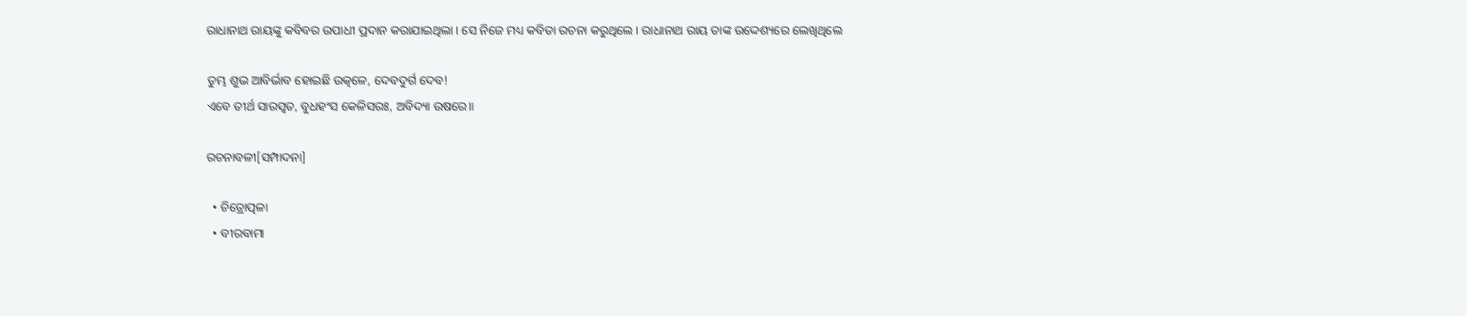ରାଧାନାଥ ରାୟଙ୍କୁ କବିବର ଉପାଧୀ ପ୍ରଦାନ କରାଯାଇଥିଲା । ସେ ନିଜେ ମଧ୍ୟ କବିତା ରଚନା କରୁଥିଲେ । ରାଧାନାଥ ରାୟ ତାଙ୍କ ଉଦ୍ଦେଶ୍ୟରେ ଲେଖିଥିଲେ

ତୁମ୍ଭ ଶୁଭ ଆବିର୍ଭାବ ହୋଇଛି ଉତ୍କଳେ, ଦେବଦୁର୍ଗ ଦେବ!
ଏବେ ତୀର୍ଥ ସାରସ୍ୱତ, ବୁଧହଂସ କେଳିସରଃ, ଅବିଦ୍ୟା ଉଷରେ॥

ରଚନାବଳୀ[ସମ୍ପାଦନା]

  • ଚିତ୍ରୋତ୍ପଳା
  • ବୀରବାମା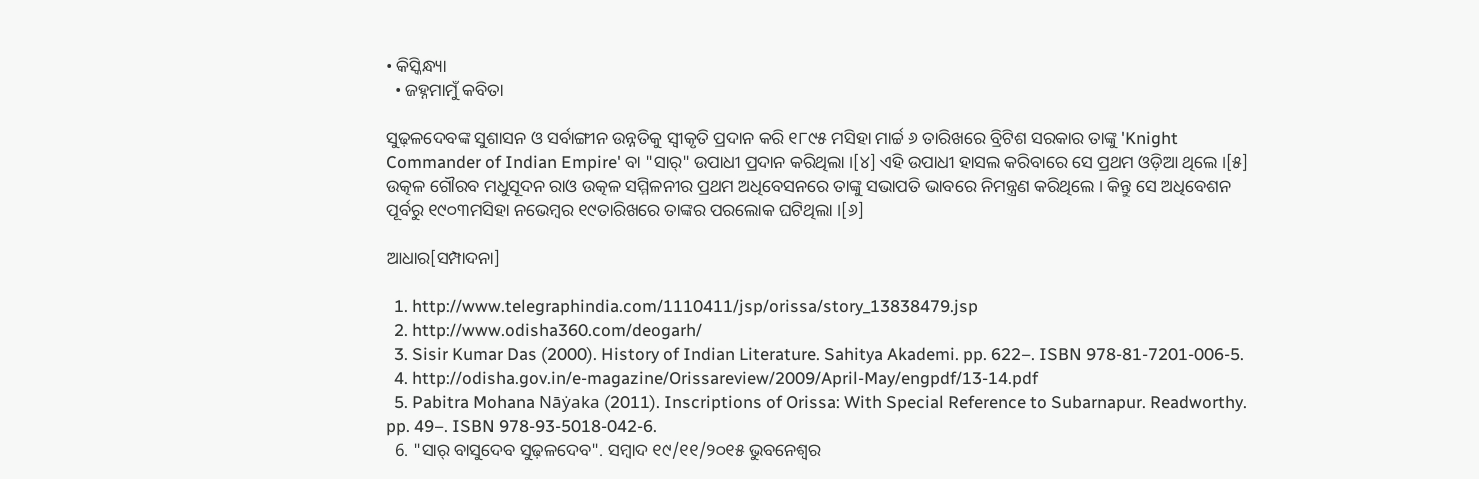• କିସ୍କିନ୍ଧ୍ୟା
  • ଜହ୍ନମାମୁଁ କବିତା

ସୁଢ଼ଳଦେବଙ୍କ ସୁଶାସନ ଓ ସର୍ବାଙ୍ଗୀନ ଉନ୍ନତିକୁ ସ୍ୱୀକୃତି ପ୍ରଦାନ କରି ୧୮୯୫ ମସିହା ମାର୍ଚ୍ଚ ୬ ତାରିଖରେ ବ୍ରିଟିଶ ସରକାର ତାଙ୍କୁ 'Knight Commander of Indian Empire' ବା "ସାର୍" ଉପାଧୀ ପ୍ରଦାନ କରିଥିଲା ।[୪] ଏହି ଉପାଧୀ ହାସଲ କରିବାରେ ସେ ପ୍ରଥମ ଓଡ଼ିଆ ଥିଲେ ।[୫] ଉତ୍କଳ ଗୌରବ ମଧୁସୂଦନ ରାଓ ଉତ୍କଳ ସମ୍ମିଳନୀର ପ୍ରଥମ ଅଧିବେସନରେ ତାଙ୍କୁ ସଭାପତି ଭାବରେ ନିମନ୍ତ୍ରଣ କରିଥିଲେ । କିନ୍ତୁ ସେ ଅଧିବେଶନ ପୂର୍ବରୁ ୧୯୦୩ମସିହା ନଭେମ୍ବର ୧୯ତାରିଖରେ ତାଙ୍କର ପରଲୋକ ଘଟିଥିଲା ।[୬]

ଆଧାର[ସମ୍ପାଦନା]

  1. http://www.telegraphindia.com/1110411/jsp/orissa/story_13838479.jsp
  2. http://www.odisha360.com/deogarh/
  3. Sisir Kumar Das (2000). History of Indian Literature. Sahitya Akademi. pp. 622–. ISBN 978-81-7201-006-5.
  4. http://odisha.gov.in/e-magazine/Orissareview/2009/April-May/engpdf/13-14.pdf
  5. Pabitra Mohana Nāẏaka (2011). Inscriptions of Orissa: With Special Reference to Subarnapur. Readworthy. pp. 49–. ISBN 978-93-5018-042-6.
  6. "ସାର୍ ବାସୁଦେବ ସୁଢ଼ଳଦେବ". ସମ୍ବାଦ ୧୯/୧୧/୨୦୧୫ ଭୁବନେଶ୍ୱର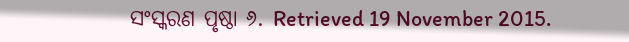ସଂସ୍କରଣ ପୃଷ୍ଠା ୬. Retrieved 19 November 2015.